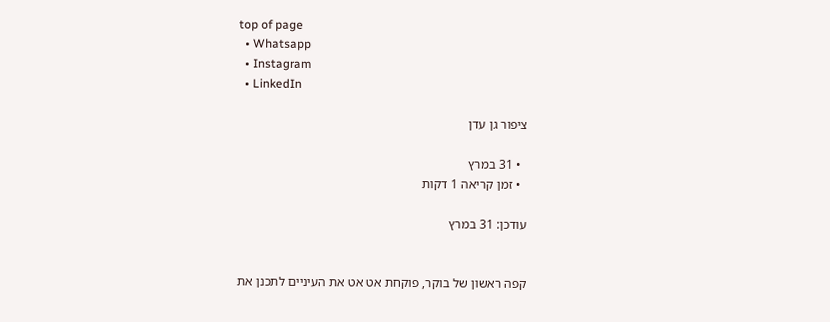top of page
  • Whatsapp
  • Instagram
  • LinkedIn

ציפור גן עדן

  • 31 במרץ
  • זמן קריאה 1 דקות

עודכן: 31 במרץ


קפה ראשון של בוקר, פוקחת אט אט את העיניים לתכנן את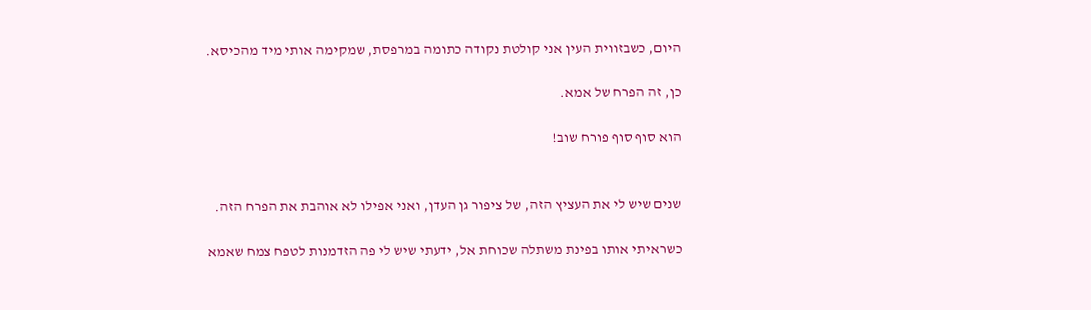היום, כשבזווית העין אני קולטת נקודה כתומה במרפסת, שמקימה אותי מיד מהכיסא.

כן, זה הפרח של אמא.

הוא סוף סוף פורח שוב!


שנים שיש לי את העציץ הזה, של ציפור גן העדן, ואני אפילו לא אוהבת את הפרח הזה.

כשראיתי אותו בפינת משתלה שכוחת אל, ידעתי שיש לי פה הזדמנות לטפח צמח שאמא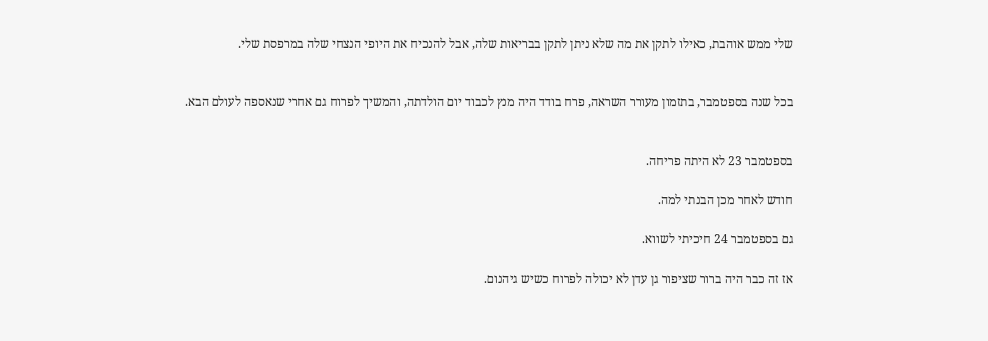שלי ממש אוהבת, כאילו לתקן את מה שלא ניתן לתקן בבריאות שלה, אבל להנכיח את היופי הנצחי שלה במרפסת שלי.


בכל שנה בספטמבר, בתזמון מעורר השראה, פרח בודד היה מנץ לכבוד יום הולדתה, והמשיך לפרוח גם אחרי שנאספה לעולם הבא.


בספטמבר 23 לא היתה פריחה.

חודש לאחר מכן הבנתי למה.

גם בספטמבר 24 חיכיתי לשווא.

אז זה כבר היה ברור שציפור גן עדן לא יכולה לפרוח כשיש גיהנום.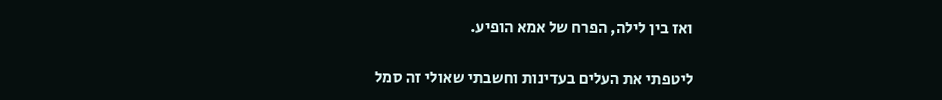ואז בין לילה, הפרח של אמא הופיע.

ליטפתי את העלים בעדינות וחשבתי שאולי זה סמל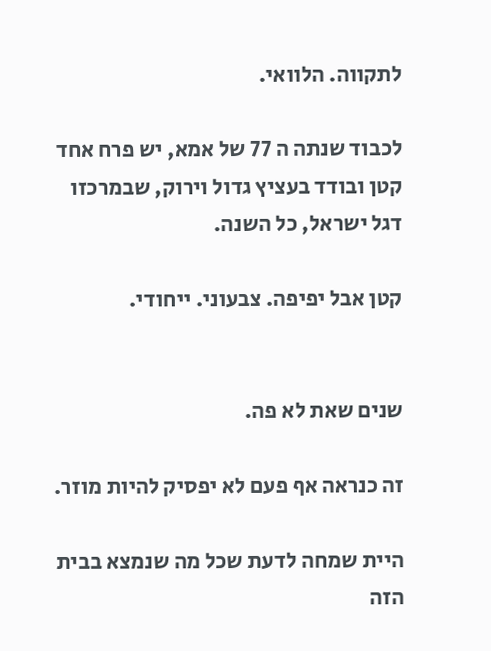לתקווה. הלוואי.

לכבוד שנתה ה 77 של אמא, יש פרח אחד קטן ובודד בעציץ גדול וירוק, שבמרכזו דגל ישראל, כל השנה.

קטן אבל יפיפה. צבעוני. ייחודי.


שנים שאת לא פה.

זה כנראה אף פעם לא יפסיק להיות מוזר.

היית שמחה לדעת שכל מה שנמצא בבית הזה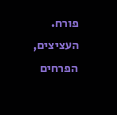פורח. העציצים, הפרחים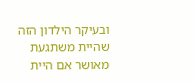ובעיקר הילדון הזה שהיית משתגעת מאושר אם היית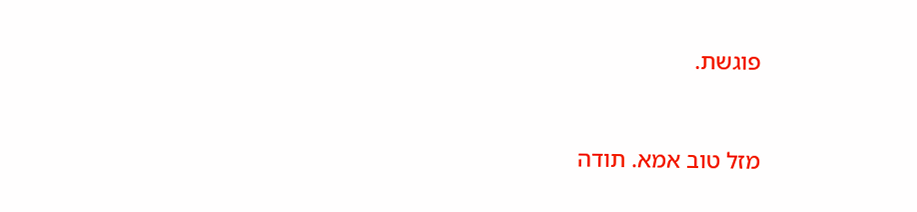פוגשת.


מזל טוב אמא. תודה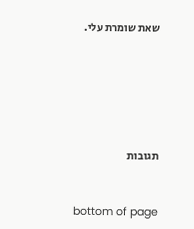שאת שומרת עלי.






תגובות


bottom of page